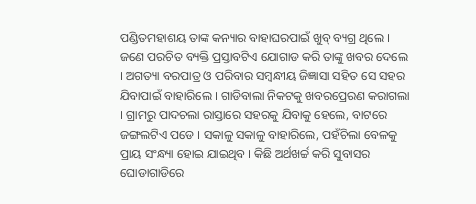ପଣ୍ଡିତମହାଶୟ ତାଙ୍କ କନ୍ୟାର ବାହାଘରପାଇଁ ଖୁବ୍ ବ୍ୟଗ୍ର ଥିଲେ । ଜଣେ ପରଚିତ ବ୍ୟକ୍ତି ପ୍ରସ୍ତାବଟିଏ ଯୋଗାଡ କରି ତାଙ୍କୁ ଖବର ଦେଲେ । ଅଗତ୍ୟା ବରପାତ୍ର ଓ ପରିବାର ସମ୍ବନ୍ଧୀୟ ଜିଜ୍ଞାସା ସହିତ ସେ ସହର ଯିବାପାଇଁ ବାହାରିଲେ । ଗାଡିବାଲା ନିକଟକୁ ଖବରପ୍ରେରଣ କରାଗଲା । ଗ୍ରାମରୁ ପାଦଚଲା ରାସ୍ତାରେ ସହରକୁ ଯିବାକୁ ହେଲେ, ବାଟରେ ଜଙ୍ଗଲଟିଏ ପଡେ । ସକାଳୁ ସକାଳୁ ବାହାରିଲେ, ପହଁଚିଲା ବେଳକୁ ପ୍ରାୟ ସଂନ୍ଧ୍ୟା ହୋଇ ଯାଇଥିବ । କିଛି ଅର୍ଥଖର୍ଚ୍ଚ କରି ସୁବାସର ଘୋଡାଗାଡିରେ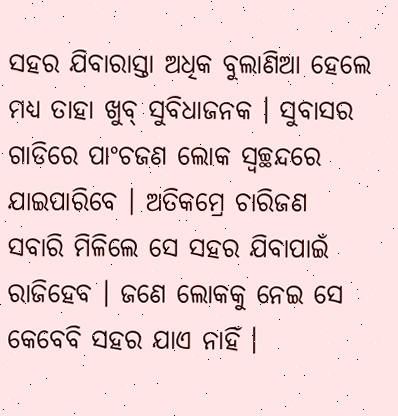ସହର ଯିବାରାସ୍ତା ଅଧିକ ବୁଲାଣିଆ ହେଲେ ମଧ୍ୟ ତାହା ଖୁବ୍ ସୁବିଧାଜନକ । ସୁବାସର ଗାଡିରେ ପାଂଚଜଣ ଲୋକ ସ୍ୱଚ୍ଛନ୍ଦରେ ଯାଇପାରିବେ । ଅତିକମ୍ରେ ଚାରିଜଣ ସବାରି ମିଳିଲେ ସେ ସହର ଯିବାପାଇଁ ରାଜିହେବ । ଜଣେ ଲୋକକୁ ନେଇ ସେ କେବେବି ସହର ଯାଏ ନାହିଁ ।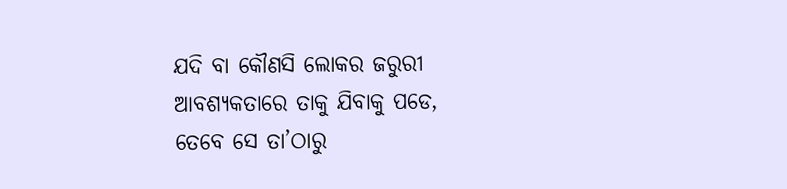ଯଦି ବା କୌଣସି ଲୋକର ଜରୁରୀ ଆବଶ୍ୟକତାରେ ତାକୁ ଯିବାକୁ ପଡେ, ତେବେ ସେ ତା’ଠାରୁ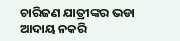ଚାରିଜଣ ଯାତ୍ରୀଙ୍କର ଭଡା ଆଦାୟ ନକରି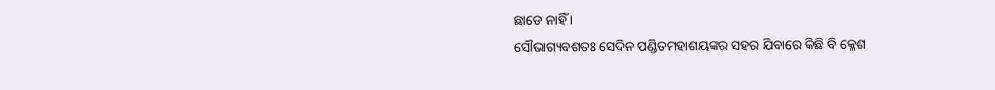ଛାଡେ ନାହିଁ ।
ସୌଭାଗ୍ୟବଶତଃ ସେଦିନ ପଣ୍ଡିତମହାଶୟଙ୍କର ସହର ଯିବାରେ କିଛି ବି କ୍ଳେଶ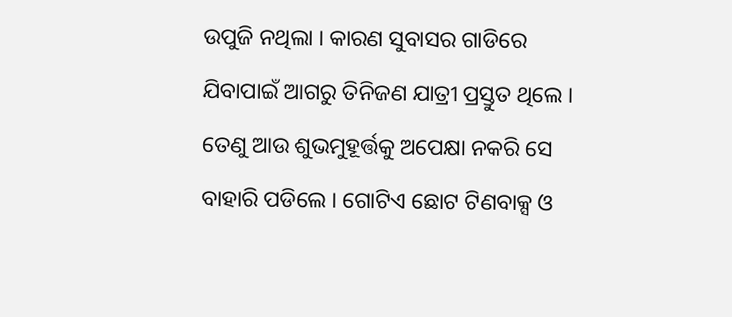ଉପୁଜି ନଥିଲା । କାରଣ ସୁବାସର ଗାଡିରେ ଯିବାପାଇଁ ଆଗରୁ ତିନିଜଣ ଯାତ୍ରୀ ପ୍ରସ୍ତୁତ ଥିଲେ । ତେଣୁ ଆଉ ଶୁଭମୁହୂର୍ତ୍ତକୁ ଅପେକ୍ଷା ନକରି ସେ ବାହାରି ପଡିଲେ । ଗୋଟିଏ ଛୋଟ ଟିଣବାକ୍ସ ଓ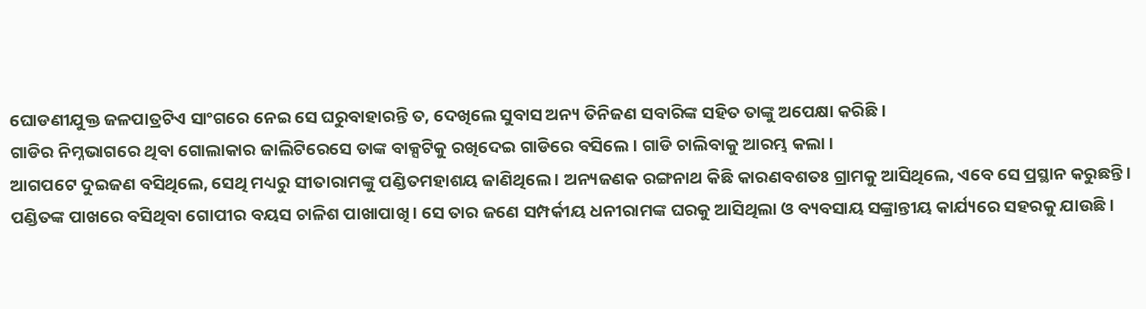ଘୋଡଣୀଯୁକ୍ତ ଜଳପାତ୍ରଟିଏ ସାଂଗରେ ନେଇ ସେ ଘରୁବାହାରନ୍ତି ତ, ଦେଖିଲେ ସୁବାସ ଅନ୍ୟ ତିନିଜଣ ସବାରିଙ୍କ ସହିତ ତାଙ୍କୁ ଅପେକ୍ଷା କରିଛି ।
ଗାଡିର ନିମ୍ନଭାଗରେ ଥିବା ଗୋଲାକାର ଜାଲିଟିରେସେ ତାଙ୍କ ବାକ୍ସଟିକୁ ରଖିଦେଇ ଗାଡିରେ ବସିଲେ । ଗାଡି ଚାଲିବାକୁ ଆରମ୍ଭ କଲା ।
ଆଗପଟେ ଦୁଇଜଣ ବସିଥିଲେ, ସେଥି ମଧ୍ୟରୁ ସୀତାରାମଙ୍କୁ ପଣ୍ଡିତମହାଶୟ ଜାଣିଥିଲେ । ଅନ୍ୟଜଣକ ରଙ୍ଗନାଥ କିଛି କାରଣବଶତଃ ଗ୍ରାମକୁ ଆସିଥିଲେ, ଏବେ ସେ ପ୍ରସ୍ଥାନ କରୁଛନ୍ତି । ପଣ୍ଡିତଙ୍କ ପାଖରେ ବସିଥିବା ଗୋପୀର ବୟସ ଚାଳିଶ ପାଖାପାଖି । ସେ ତାର ଜଣେ ସମ୍ପର୍କୀୟ ଧନୀରାମଙ୍କ ଘରକୁ ଆସିଥିଲା ଓ ବ୍ୟବସାୟ ସଙ୍କ୍ରାନ୍ତୀୟ କାର୍ଯ୍ୟରେ ସହରକୁ ଯାଉଛି ।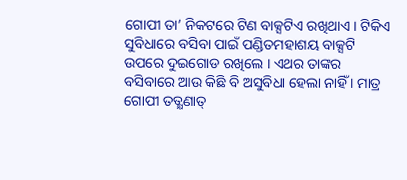ଗୋପୀ ତା’ ନିକଟରେ ଟିଣ ବାକ୍ସଟିଏ ରଖିଥାଏ । ଟିକିଏ ସୁବିଧାରେ ବସିବା ପାଇଁ ପଣ୍ଡିତମହାଶୟ ବାକ୍ସଟି ଉପରେ ଦୁଇଗୋଡ ରଖିଲେ । ଏଥର ତାଙ୍କର ବସିବାରେ ଆଉ କିଛି ବି ଅସୁବିଧା ହେଲା ନାହିଁ । ମାତ୍ର ଗୋପୀ ତତ୍କ୍ଷଣାତ୍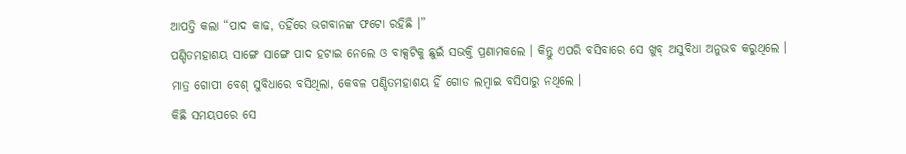ଆପତ୍ତି କଲା “ପାଦ କାଢ, ତହିଁରେ ଭଗବାନଙ୍କ ଫଟୋ ରହିଛି ।”
ପଣ୍ଡିତମହାଶୟ ସାଙ୍ଗେ ସାଙ୍ଗେ ପାଦ ହଟାଇ ନେଲେ ଓ ବାକ୍ସଟିକୁ ଛୁଇଁ ସଭକ୍ତି ପ୍ରଣାମକଲେ । କିନ୍ତୁ ଏପରି ବସିବାରେ ସେ ଖୁବ୍ ଅସୁବିଧା ଅନୁଭବ କରୁଥିଲେ । ମାତ୍ର ଗୋପୀ ବେଶ୍ ସୁବିଧାରେ ବସିଥିଲା, କେବଳ ପଣ୍ଡିତମହାଶୟ ହିଁ ଗୋଡ ଲମ୍ବାଇ ବସିପାରୁ ନଥିଲେ ।
କିଛି ସମୟପରେ ସେ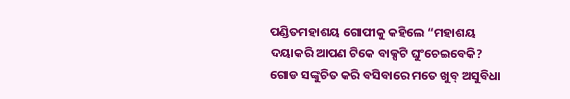ପଣ୍ଡିତମହାଶୟ ଗୋପୀକୁ କହିଲେ “ମହାଶୟ ଦୟାକରି ଆପଣ ଟିକେ ବାକ୍ସଟି ଘୁଂଚେଇବେକି? ଗୋଡ ସଙ୍କୁଚିତ କରି ବସିବାରେ ମତେ ଖୁବ୍ ଅସୁବିଧା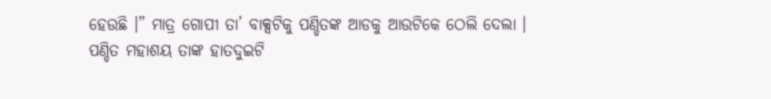ହେଉଛି ।” ମାତ୍ର ଗୋପୀ ତା’ ବାକ୍ସଟିକୁ ପଣ୍ଡିତଙ୍କ ଆଡକୁ ଆଉଟିକେ ଠେଲି ଦେଲା ।
ପଣ୍ଡିତ ମହାଶୟ ତାଙ୍କ ହାତଦୁଇଟି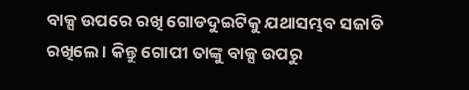ବାକ୍ସ ଉପରେ ରଖି ଗୋଡଦୁଇଟିକୁ ଯଥାସମ୍ଭବ ସଜାଡି ରଖିଲେ । କିନ୍ତୁ ଗୋପୀ ତାଙ୍କୁ ବାକ୍ସ ଉପରୁ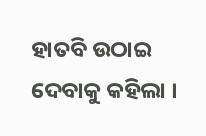ହାତବି ଉଠାଇ ଦେବାକୁ କହିଲା ।